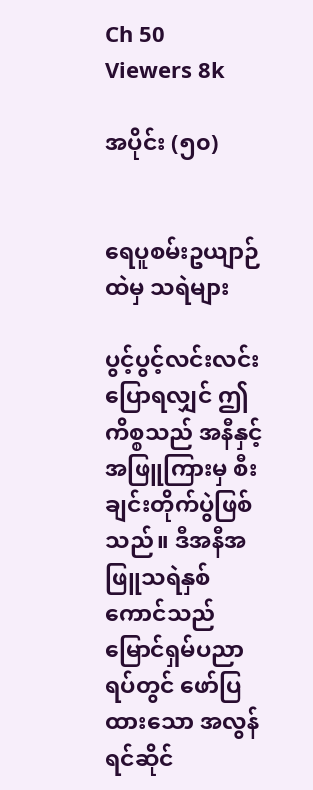Ch 50
Viewers 8k

အပိုင်း (၅၀)


ရေပူစမ်းဥယျာဉ်ထဲမှ သရဲများ

ပွင့်ပွင့်လင်းလင်းပြောရလျှင် ဤကိစ္စသည် အနီနှင့်အဖြူကြားမှ စီးချင်းတိုက်ပွဲဖြစ်သည်။ ဒီအနီအဖြူသရဲနှစ်ကောင်သည် မြောင်ရှမ်ပညာရပ်တွင် ဖော်ပြထားသော အလွန်ရင်ဆိုင်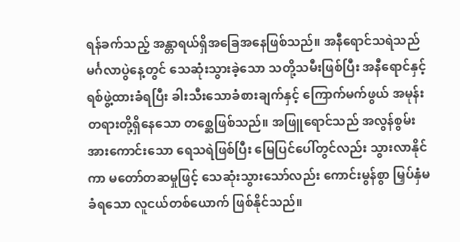ရန်ခက်သည့် အန္တာရယ်ရှိအခြေအနေဖြစ်သည်။ အနီရောင်သရဲသည် မင်္ဂလာပွဲနေ့တွင် သေဆုံးသွားခဲ့သော သတို့သမီးဖြစ်ပြီး အနီရောင်နှင့် ရစ်ဖွဲ့ထားခံရပြီး ခါးသီးသောခံစားချက်နှင့် ကြောက်မက်ဖွယ် အမုန်းတရားတို့ရှိနေသော တစ္ဆေဖြစ်သည်။ အဖြူရောင်သည် အလွန်စွမ်းအားကောင်းသော ရေသရဲဖြစ်ပြီး မြေပြင်ပေါ်တွင်လည်း သွားလာနိုင်ကာ မတော်တဆမှုဖြင့် သေဆုံးသွားသော်လည်း ကောင်းမွန်စွာ မြှပ်နှံမခံရသော လူငယ်တစ်ယောက် ဖြစ်နိုင်သည်။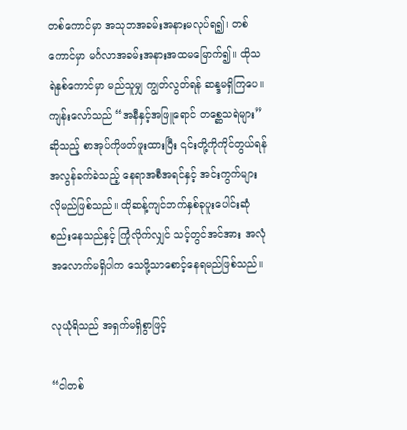တစ်ကောင်မှာ အသုဘအခမ်းအနားမလုပ်ရ၍၊ တစ်ကောင်မှာ မင်္ဂလာအခမ်းအနားအထမမြောက်၍။ ထိုသရဲနှစ်ကောင်မှာ မည်သူမျှ ကျွတ်လွတ်ရန် ဆန္ဒမရှိကြပေ။ ကျန်းလော်သည် “အနီနှင့်အဖြူရောင် တစ္ဆေသရဲများ” ဆိုသည့် စာအုပ်ကိုဖတ်ဖူးထားပြီး ၎င်းတို့ကိုကိုင်တွယ်ရန် အလွန်ခက်ခဲသည့် နေရာအစီအရင်နှင့် အင်းကွက်များလိုမည်ဖြစ်သည်။ ထိုဆန့်ကျင်ဘက်နှစ်ခုပူးပေါင်းဆုံစည်းနေသည်နှင့် ကြုံလိုက်လျှင် သင့်တွင်အင်အား အလုံအလောက်မရှိပါက သေဖို့သာစောင့်နေရမည်ဖြစ်သည်။

လုယုံရိသည် အရှက်မရှိစွာဖြင့်

“ငါတစ်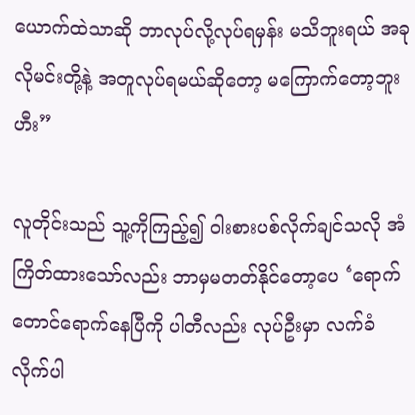ယောက်ထဲသာဆို ဘာလုပ်လို့လုပ်ရမှန်း မသိဘူးရယ် အခုလိုမင်းတို့နဲ့ အတူလုပ်ရမယ်ဆိုတော့ မကြောက်တော့ဘူး ဟီး”

လူတိုင်းသည် သူ့ကိုကြည့်၍ ဝါးစားပစ်လိုက်ချင်သလို အံကြိတ်ထားသော်လည်း ဘာမှမတတ်နိုင်တော့ပေ ‘ရောက်တောင်ရောက်နေပြီကို ပါတီလည်း လုပ်ဦးမှာ လက်ခံလိုက်ပါ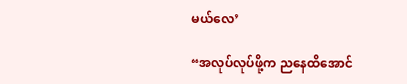မယ်လေ’

“အလုပ်လုပ်ဖို့က ညနေထိအောင်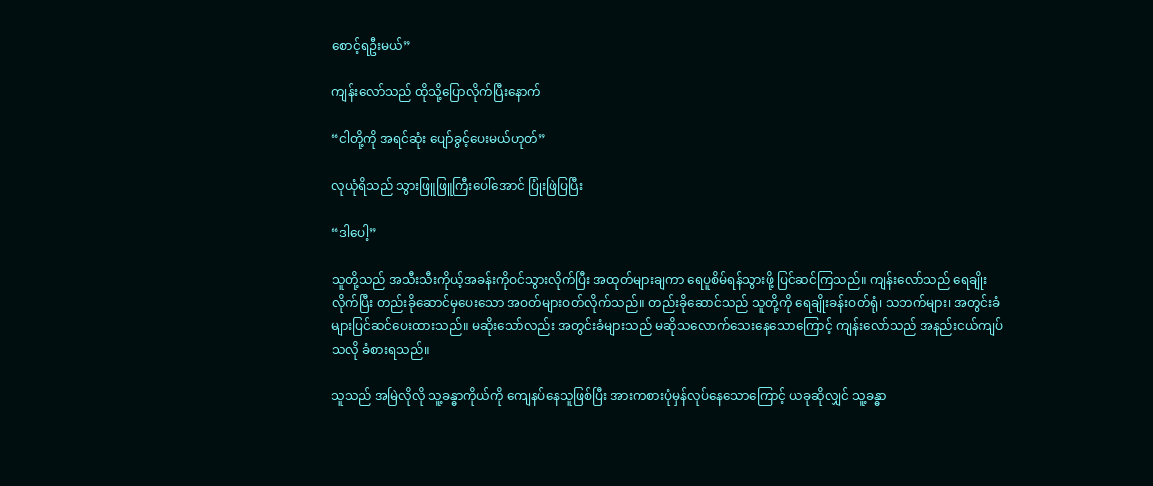စောင့်ရဦးမယ်”

ကျန်းလော်သည် ထိုသို့ပြောလိုက်ပြီးနောက်

“ငါတို့ကို အရင်ဆုံး ပျော်ခွင့်ပေးမယ်ဟုတ်”

လုယုံရိသည် သွားဖြူဖြူကြီးပေါ်အောင် ပြုံးဖြဲပြပြီး

“ဒါပေါ့”

သူတို့သည် အသီးသီးကိုယ့်အခန်းကိုဝင်သွားလိုက်ပြီး အထုတ်များချကာ ရေပူစိမ်ရန်သွားဖို့ ပြင်ဆင်ကြသည်။ ကျန်းလော်သည် ရေချိုးလိုက်ပြီး တည်းခိုဆောင်မှပေးသော အဝတ်များဝတ်လိုက်သည်။ တည်းခိုဆောင်သည် သူတို့ကို ရေချိုးခန်းဝတ်ရုံ၊ သဘက်များ၊ အတွင်းခံများပြင်ဆင်ပေးထားသည်။ မဆိုးသော်လည်း အတွင်းခံများသည် မဆိုသလောက်သေးနေသောကြောင့် ကျန်းလော်သည် အနည်းငယ်ကျပ်သလို ခံစားရသည်။

သူသည် အမြဲလိုလို သူ့ခန္ဓာကိုယ်ကို ကျေနပ်နေသူဖြစ်ပြီး အားကစားပုံမှန်လုပ်နေသောကြောင့် ယခုဆိုလျှင် သူ့ခန္ဓာ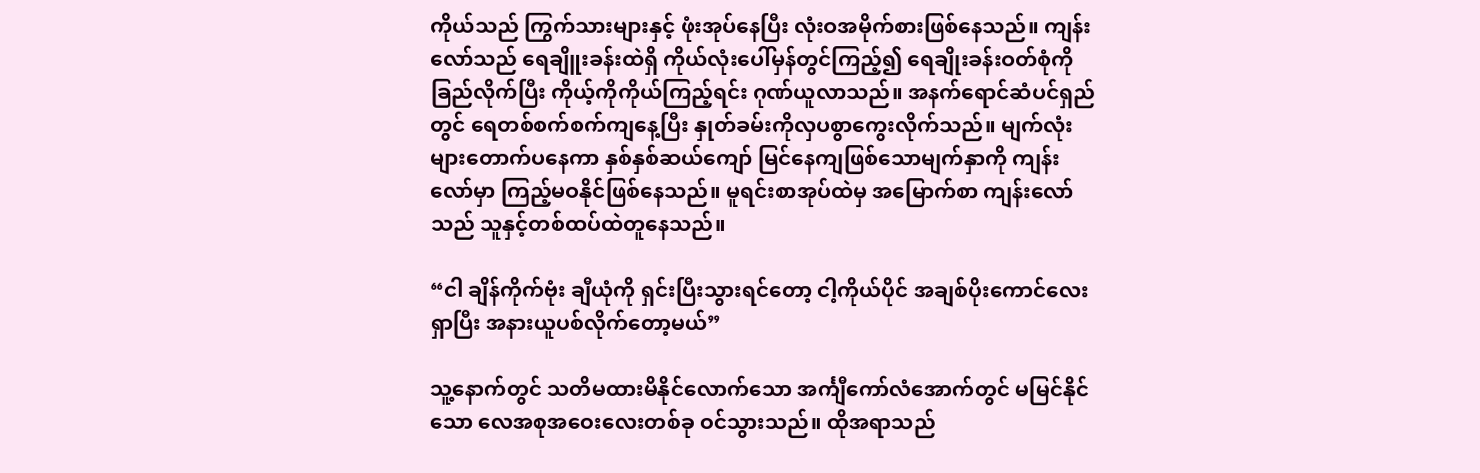ကိုယ်သည် ကြွက်သားများနှင့် ဖုံးအုပ်နေပြီး လုံးဝအမိုက်စားဖြစ်နေသည်။ ကျန်းလော်သည် ရေချိူးခန်းထဲရှိ ကိုယ်လုံးပေါ်မှန်တွင်ကြည့်၍ ရေချိုးခန်းဝတ်စုံကိုခြည်လိုက်ပြီး ကိုယ့်ကိုကိုယ်ကြည့်ရင်း ဂုဏ်ယူလာသည်။ အနက်ရောင်ဆံပင်ရှည်တွင် ရေတစ်စက်စက်ကျနေ့ပြီး နှုတ်ခမ်းကိုလှပစွာကွေးလိုက်သည်။ မျက်လုံးများတောက်ပနေကာ နှစ်နှစ်ဆယ်ကျော် မြင်နေကျဖြစ်သောမျက်နှာကို ကျန်းလော်မှာ ကြည့်မဝနိုင်ဖြစ်နေသည်။ မူရင်းစာအုပ်ထဲမှ အမြောက်စာ ကျန်းလော်သည် သူနှင့်တစ်ထပ်ထဲတူနေသည်။

“ငါ ချိန်ကိုက်ဗုံး ချီယုံကို ရှင်းပြီးသွားရင်တော့ ငါ့ကိုယ်ပိုင် အချစ်ပိုးကောင်လေးရှာပြီး အနားယူပစ်လိုက်တော့မယ်”

သူ့နောက်တွင် သတိမထားမိနိုင်လောက်သော အင်္ကျီကော်လံအောက်တွင် မမြင်နိုင်သော လေအစုအဝေးလေးတစ်ခု ဝင်သွားသည်။ ထိုအရာသည်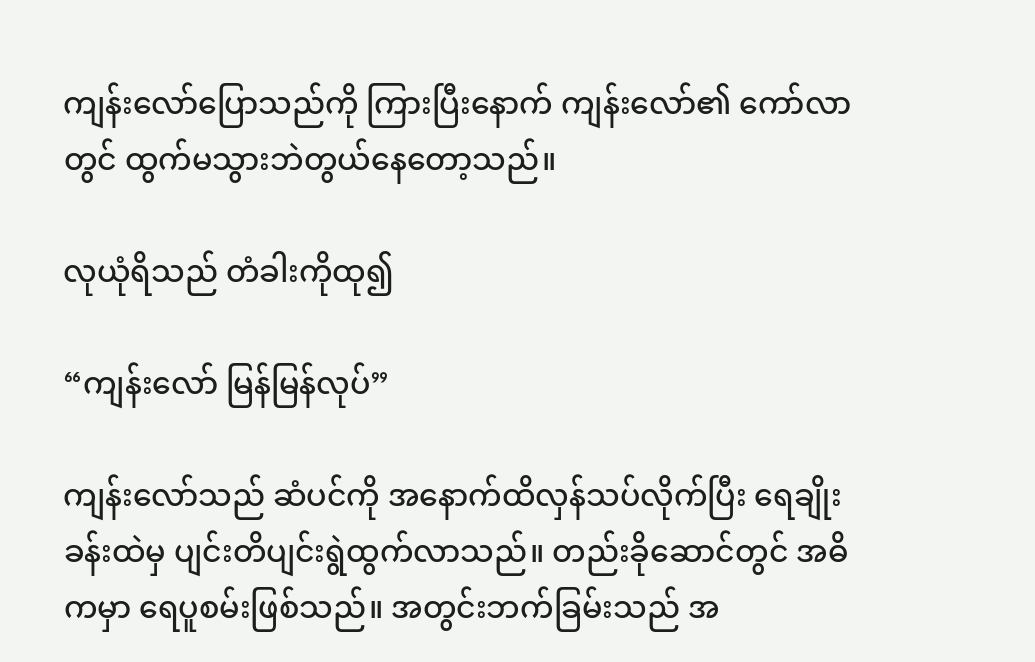ကျန်းလော်ပြောသည်ကို ကြားပြီးနောက် ကျန်းလော်၏ ကော်လာတွင် ထွက်မသွားဘဲတွယ်နေတော့သည်။

လုယုံရိသည် တံခါးကိုထု၍

“ကျန်းလော် မြန်မြန်လုပ်”

ကျန်းလော်သည် ဆံပင်ကို အနောက်ထိလှန်သပ်လိုက်ပြီး ရေချိုးခန်းထဲမှ ပျင်းတိပျင်းရွဲထွက်လာသည်။ တည်းခိုဆောင်တွင် အဓိကမှာ ရေပူစမ်းဖြစ်သည်။ အတွင်းဘက်ခြမ်းသည် အ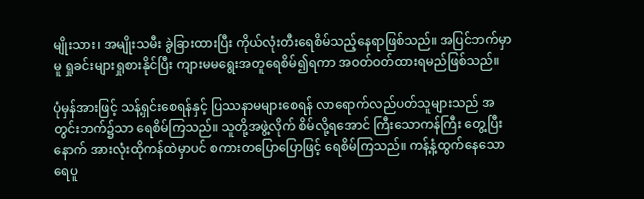မျိုးသား၊ အမျိုးသမီး ခွဲခြားထားပြီး ကိုယ်လုံးတီးရေစိမ်သည့်နေရာဖြစ်သည်။ အပြင်ဘက်မှာမူ ရှုခင်းများရှုစားနိုင်ပြီး ကျားမမရွေးအတူရေစိမ်၍ရကာ အဝတ်ဝတ်ထားရမည်ဖြစ်သည်။

ပုံမှန်အားဖြင့် သန့်ရှင်းစေရန်နှင့် ပြဿနာမများစေရန် လာရောက်လည်ပတ်သူများသည် အတွင်းဘက်၌သာ ရေစိမ်ကြသည်။ သူတို့အဖွဲ့လိုက် စိမ်လို့ရအောင် ကြီးသောကန်ကြီး တွေ့ပြီးနောက် အားလုံးထိုကန်ထဲမှာပင် စကားတပြောပြောဖြင့် ရေစိမ်ကြသည်။ ကန့်နံ့ထွက်နေသော ရေပူ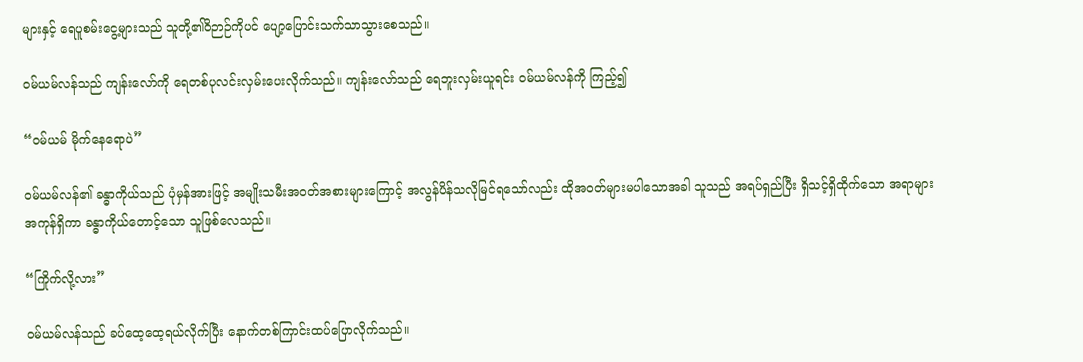များနှင့် ရေပူစမ်းငွေ့များသည် သူတို့၏ဝိဉာဉ်ကိုပင် ပျော့ပြောင်းသက်သာသွားစေသည်။

ဝမ်ယမ်လန်သည် ကျန်းလော်ကို ရေတစ်ပုလင်းလှမ်းပေးလိုက်သည်။ ကျန်းလော်သည် ရေဘူးလှမ်းယူရင်း ဝမ်ယမ်လန်ကို ကြည့်၍

“ဝမ်ယမ် မိုက်နေရောပဲ”

ဝမ်ယမ်လန်၏ ခန္ဓာကိုယ်သည် ပုံမှန်အားဖြင့် အမျိုးသမီးအဝတ်အစားများကြောင့် အလွန်ပိန်သလိုမြင်ရသော်လည်း ထိုအဝတ်များမပါသောအခါ သူသည် အရပ်ရှည်ပြီး ရှိသင့်ရှိထိုက်သော အရာများအကုန်ရှိကာ ခန္ဓာကိုယ်တောင့်သော သူဖြစ်လေသည်။

“ကြိုက်လို့လား”

ဝမ်ယမ်လန်သည် ခပ်ထေ့ထေ့ရယ်လိုက်ပြီး နောက်တစ်ကြာင်းထပ်ပြောလိုက်သည်။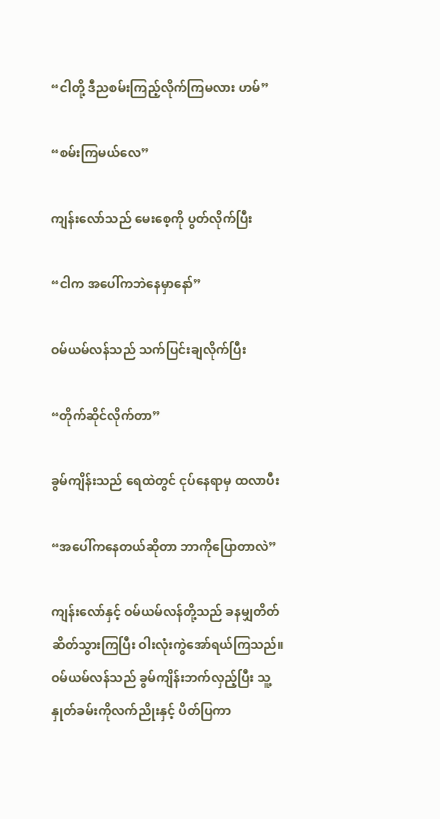“ငါတို့ ဒီညစမ်းကြည့်လိုက်ကြမလား ဟမ်”

“စမ်းကြမယ်လေ”

ကျန်းလော်သည် မေးစေ့ကို ပွတ်လိုက်ပြီး

“ငါက အပေါ်ကဘဲနေမှာနော်”

ဝမ်ယမ်လန်သည် သက်ပြင်းချလိုက်ပြီး

“တိုက်ဆိုင်လိုက်တာ”

ခွမ်ကျိန်းသည် ရေထဲတွင် ငုပ်နေရာမှ ထလာပီး

“အပေါ်ကနေတယ်ဆိုတာ ဘာကိုပြောတာလဲ”

ကျန်းလော်နှင့် ဝမ်ယမ်လန်တို့သည် ခနမျှတိတ်ဆိတ်သွားကြပြီး ဝါးလုံးကွဲအော်ရယ်ကြသည်။ ဝမ်ယမ်လန်သည် ခွမ်ကျိန်းဘက်လှည့်ပြီး သူ့နှုတ်ခမ်းကိုလက်ညိုးနှင့် ပိတ်ပြကာ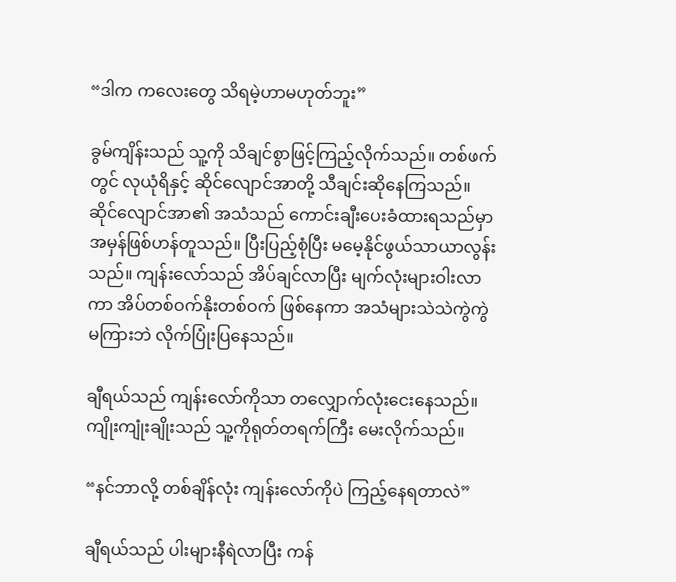“ဒါက ကလေးတွေ သိရမဲ့ဟာမဟုတ်ဘူး”

ခွမ်ကျိန်းသည် သူ့ကို သိချင်စွာဖြင့်ကြည့်လိုက်သည်။ တစ်ဖက်တွင် လုယုံရိနှင့် ဆိုင်လျောင်အာတို့ သီချင်းဆိုနေကြသည်။ ဆိုင်လျောင်အာ၏ အသံသည် ကောင်းချီးပေးခံထားရသည်မှာ အမှန်ဖြစ်ဟန်တူသည်။ ပြီးပြည့်စုံပြီး မမေ့နိုင်ဖွယ်သာယာလွန်းသည်။ ကျန်းလော်သည် အိပ်ချင်လာပြီး မျက်လုံးများဝါးလာကာ အိပ်တစ်ဝက်နိုးတစ်ဝက် ဖြစ်နေကာ အသံများသဲသဲကွဲကွဲ မကြားဘဲ လိုက်ပြုံးပြနေသည်။

ချီရယ်သည် ကျန်းလော်ကိုသာ တလျှောက်လုံးငေးနေသည်။ ကျိုးကျုံးချိုးသည် သူ့ကိုရုတ်တရက်ကြီး မေးလိုက်သည်။

“နင်ဘာလို့ တစ်ချိန်လုံး ကျန်းလော်ကိုပဲ ကြည့်နေရတာလဲ”

ချီရယ်သည် ပါးများနီရဲလာပြီး ကန်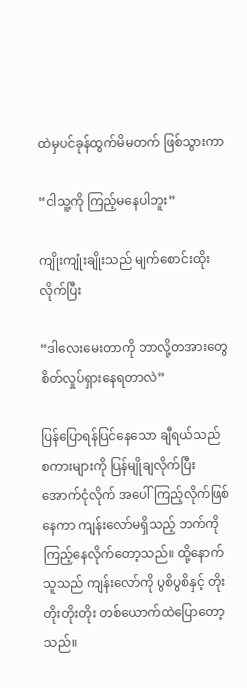ထဲမှပင်ခုန်ထွက်မိမတက် ဖြစ်သွားကာ

“ငါသူ့ကို ကြည့်မနေပါဘူး”

ကျိုးကျုံးချိုးသည် မျက်စောင်းထိုးလိုက်ပြီး

“ဒါလေးမေးတာကို ဘာလို့တအားတွေ စိတ်လှုပ်ရှားနေရတာလဲ”

ပြန်ပြောရန်ပြင်နေသော ချီရယ်သည်  စကားများကို ပြန်မျိုချလိုက်ပြီး အောက်ငုံလိုက် အပေါ်ကြည့်လိုက်ဖြစ်နေကာ ကျန်းလော်မရှိသည့် ဘက်ကို ကြည့်နေလိုက်တော့သည်။ ထို့နောက် သူသည် ကျန်းလော်ကို ပွစိပွစိနှင့် တိုးတိုးတိုးတိုး တစ်ယောက်ထဲပြောတော့သည်။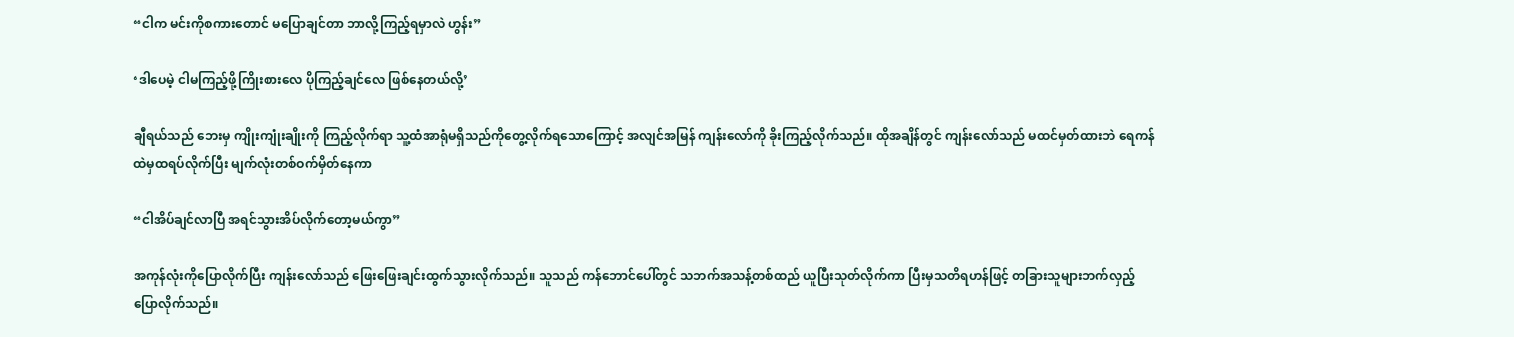“ငါက မင်းကိုစကားတောင် မပြောချင်တာ ဘာလို့ကြည့်ရမှာလဲ ဟွန်း”

‘ဒါပေမဲ့ ငါမကြည့်ဖို့ကြိုးစားလေ ပိုကြည့်ချင်လေ ဖြစ်နေတယ်လို့’

ချီရယ်သည် ဘေးမှ ကျိုးကျုံးချိုးကို ကြည့်လိုက်ရာ သူ့ထံအာရုံမရှိသည်ကိုတွေ့လိုက်ရသောကြောင့် အလျင်အမြန် ကျန်းလော်ကို ခိုးကြည့်လိုက်သည်။ ထိုအချိန်တွင် ကျန်းလော်သည် မထင်မှတ်ထားဘဲ ရေကန်ထဲမှထရပ်လိုက်ပြီး မျက်လုံးတစ်ဝက်မှိတ်နေကာ

“ငါအိပ်ချင်လာပြီ အရင်သွားအိပ်လိုက်တော့မယ်ကွာ”

အကုန်လုံးကိုပြောလိုက်ပြီး ကျန်းလော်သည် ဖြေးဖြေးချင်းထွက်သွားလိုက်သည်။ သူသည် ကန်ဘောင်ပေါ်တွင် သဘက်အသန့်တစ်ထည် ယူပြီးသုတ်လိုက်ကာ ပြီးမှသတိရဟန်ဖြင့် တခြားသူများဘက်လှည့်ပြောလိုက်သည်။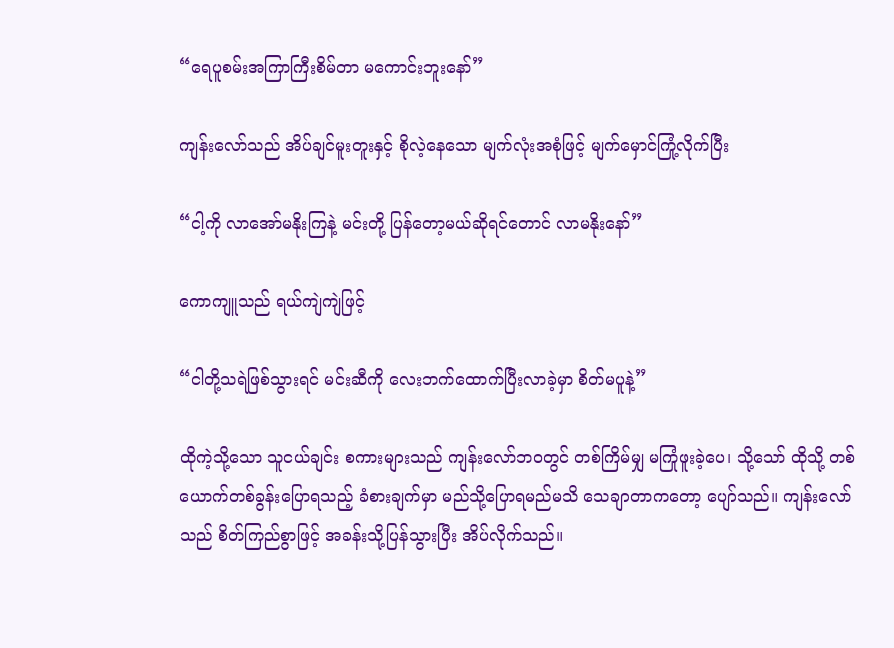“ရေပူစမ်းအကြာကြီးစိမ်တာ မကောင်းဘူးနော်”

ကျန်းလော်သည် အိပ်ချင်မူးတူးနှင့် စိုလဲ့နေသော မျက်လုံးအစုံဖြင့် မျက်မှောင်ကြုံ့လိုက်ပြီး

“ငါ့ကို လာအော်မနိုးကြနဲ့ မင်းတို့ ပြန်တော့မယ်ဆိုရင်တောင် လာမနိုးနော်”

ကောကျူသည် ရယ်ကျဲကျဲဖြင့်

“ငါတို့သရဲဖြစ်သွားရင် မင်းဆီကို လေးဘက်ထောက်ပြီးလာခဲ့မှာ စိတ်မပူနဲ့”

ထိုကဲ့သို့သော သူငယ်ချင်း စကားများသည် ကျန်းလော်ဘဝတွင် တစ်ကြိမ်မျှ မကြုံဖူးခဲ့ပေ၊ သို့သော် ထိုသို့ တစ်ယောက်တစ်ခွန်းပြောရသည့် ခံစားချက်မှာ မည်သို့ပြောရမည်မသိ သေချာတာကတော့ ပျော်သည်။ ကျန်းလော်သည် စိတ်ကြည်စွာဖြင့် အခန်းသို့ပြန်သွားပြီး အိပ်လိုက်သည်။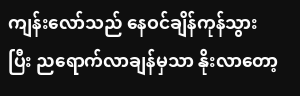ကျန်းလော်သည် နေဝင်ချိန်ကုန်သွားပြီး ညရောက်လာချန်မှသာ နိုးလာတော့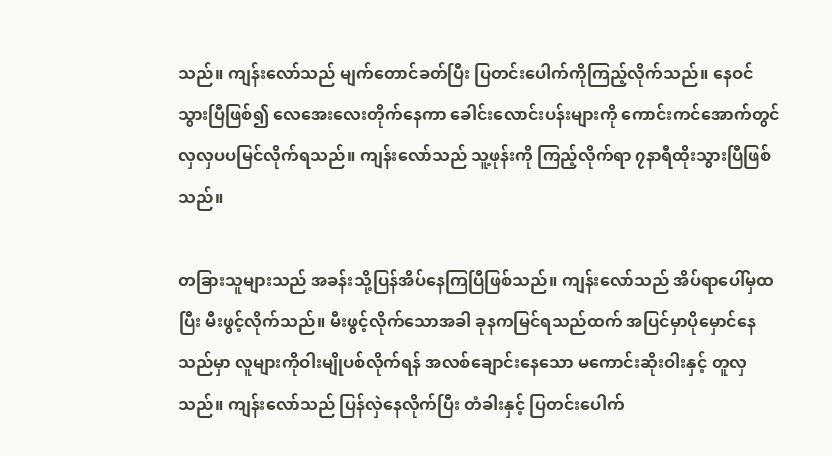သည်။ ကျန်းလော်သည် မျက်တောင်ခတ်ပြီး ပြတင်းပေါက်ကိုကြည့်လိုက်သည်။ နေဝင်သွားပြီဖြစ်၍ လေအေးလေးတိုက်နေကာ ခေါင်းလောင်းပန်းများကို ကောင်းကင်အောက်တွင် လှလှပပမြင်လိုက်ရသည်။ ကျန်းလော်သည် သူ့ဖုန်းကို ကြည့်လိုက်ရာ ၇နာရီထိုးသွားပြီဖြစ်သည်။

တခြားသူများသည် အခန်းသို့ပြန်အိပ်နေကြပြီဖြစ်သည်။ ကျန်းလော်သည် အိပ်ရာပေါ်မှထပြီး မီးဖွင့်လိုက်သည်။ မီးဖွင့်လိုက်သောအခါ ခုနကမြင်ရသည်ထက် အပြင်မှာပိုမှောင်နေသည်မှာ လူများကိုဝါးမျိုပစ်လိုက်ရန် အလစ်ချောင်းနေသော မကောင်းဆိုးဝါးနှင့် တူလှသည်။ ကျန်းလော်သည် ပြန်လှဲနေလိုက်ပြီး တံခါးနှင့် ပြတင်းပေါက်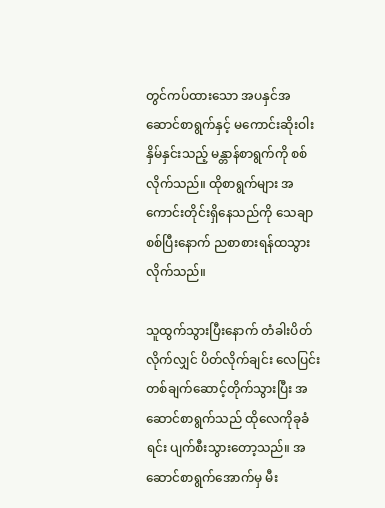တွင်ကပ်ထားသော အပနှင်အဆောင်စာရွက်နှင့် မကောင်းဆိုးဝါးနှိမ်နှင်းသည့် မန္တာန်စာရွက်ကို စစ်လိုက်သည်။ ထိုစာရွက်များ အကောင်းတိုင်းရှိနေသည်ကို သေချာစစ်ပြီးနောက် ညစာစားရန်ထသွားလိုက်သည်။

သူထွက်သွားပြီးနောက် တံခါးပိတ်လိုက်လျှင် ပိတ်လိုက်ချင်း လေပြင်းတစ်ချက်ဆောင့်တိုက်သွားပြီး အဆောင်စာရွက်သည် ထိုလေကိုခုခံရင်း ပျက်စီးသွားတော့သည်။ အဆောင်စာရွက်အောက်မှ မီး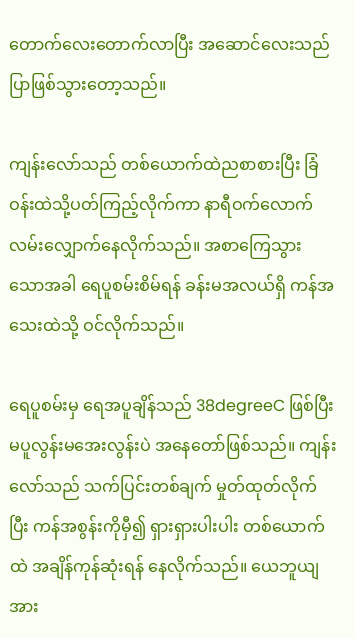တောက်လေးတောက်လာပြီး အဆောင်လေးသည် ပြာဖြစ်သွားတော့သည်။

ကျန်းလော်သည် တစ်ယောက်ထဲညစာစားပြီး ခြံဝန်းထဲသို့ပတ်ကြည့်လိုက်ကာ နာရီဝက်လောက် လမ်းလျှောက်နေလိုက်သည်။ အစာကြေသွားသောအခါ ရေပူစမ်းစိမ်ရန် ခန်းမအလယ်ရှိ ကန်အသေးထဲသို့ ဝင်လိုက်သည်။

ရေပူစမ်းမှ ရေအပူချိန်သည် 38degreeC ဖြစ်ပြီး မပူလွန်းမအေးလွန်းပဲ အနေတော်ဖြစ်သည်။ ကျန်းလော်သည် သက်ပြင်းတစ်ချက် မှုတ်ထုတ်လိုက်ပြီး ကန်အစွန်းကိုမှီ၍ ရှားရှားပါးပါး တစ်ယောက်ထဲ အချိန်ကုန်ဆုံးရန် နေလိုက်သည်။ ယေဘူယျအား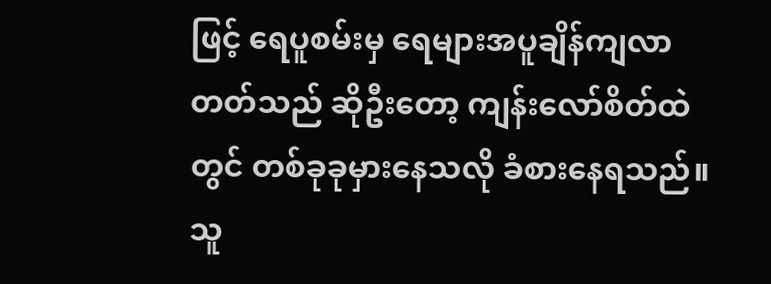ဖြင့် ရေပူစမ်းမှ ရေများအပူချိန်ကျလာတတ်သည် ဆိုဦးတော့ ကျန်းလော်စိတ်ထဲတွင် တစ်ခုခုမှားနေသလို ခံစားနေရသည်။ သူ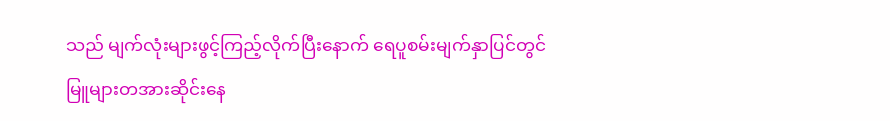သည် မျက်လုံးများဖွင့်ကြည့်လိုက်ပြီးနောက် ရေပူစမ်းမျက်နှာပြင်တွင် မြူများတအားဆိုင်းနေ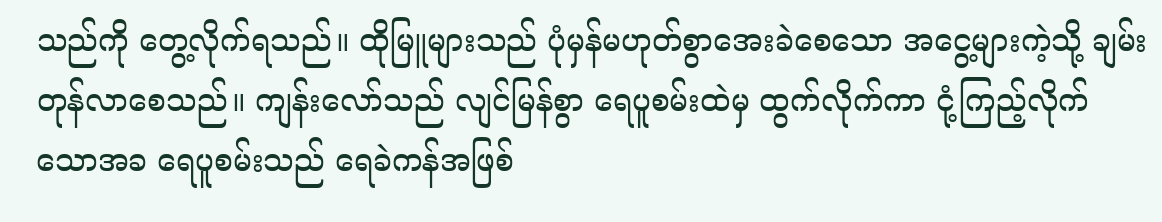သည်ကို တွေ့လိုက်ရသည်။ ထိုမြူများသည် ပုံမှန်မဟုတ်စွာအေးခဲစေသော အငွေ့များကဲ့သို့ ချမ်းတုန်လာစေသည်။ ကျန်းလော်သည် လျင်မြန်စွာ ရေပူစမ်းထဲမှ ထွက်လိုက်ကာ ငုံ့ကြည့်လိုက်သောအခ ရေပူစမ်းသည် ရေခဲကန်အဖြစ်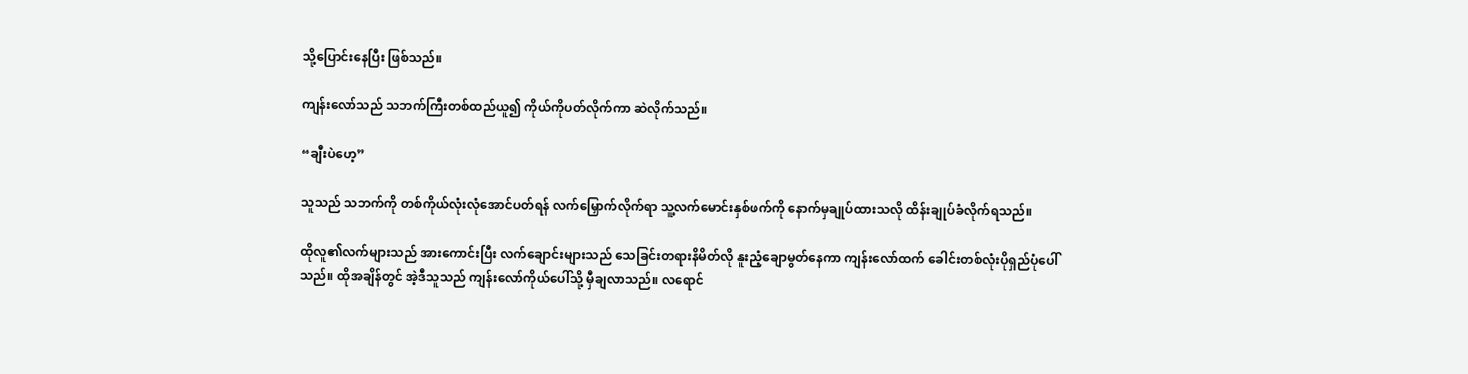သို့ပြောင်းနေပြီး ဖြစ်သည်။

ကျန်းလော်သည် သဘက်ကြီးတစ်ထည်ယူ၍ ကိုယ်ကိုပတ်လိုက်ကာ ဆဲလိုက်သည်။

“ချီးပဲဟေ့”

သူသည် သဘက်ကို တစ်ကိုယ်လုံးလုံအောင်ပတ်ရန် လက်မြှောက်လိုက်ရာ သူ့လက်မောင်းနှစ်ဖက်ကို နောက်မှချုပ်ထားသလို ထိန်းချုပ်ခံလိုက်ရသည်။

ထိုလူ၏လက်များသည် အားကောင်းပြီး လက်ချောင်းများသည် သေခြင်းတရားနိမိတ်လို နူးညံ့ချောမွတ်နေကာ ကျန်းလော်ထက် ခေါင်းတစ်လုံးပိုရှည်ပုံပေါ်သည်။ ထိုအချိန်တွင် အဲ့ဒီသူသည် ကျန်းလော်ကိုယ်ပေါ်သို့ မှီချလာသည်။ လရောင်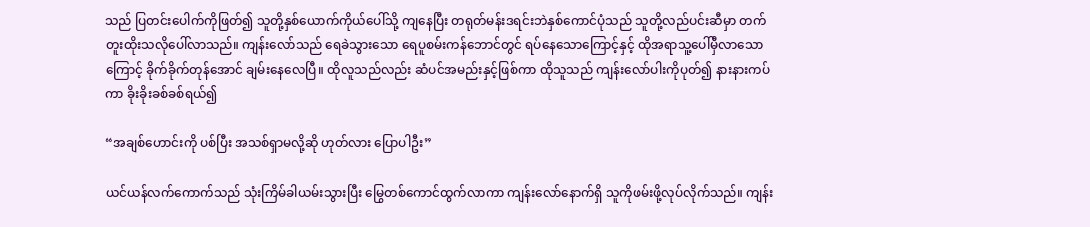သည် ပြတင်းပေါက်ကိုဖြတ်၍ သူတို့နှစ်ယောက်ကိုယ်ပေါ်သို့ ကျနေပြီး တရုတ်မန်းဒရင်းဘဲနှစ်ကောင်ပုံသည် သူတို့လည်ပင်းဆီမှာ တက်တူးထိုးသလိုပေါ်လာသည်။ ကျန်းလော်သည် ရေခဲသွားသော ရေပူစမ်းကန်ဘောင်တွင် ရပ်နေသောကြောင့်နှင့် ထိုအရာသူ့ပေါ်မှီလာသောကြောင့် ခိုက်ခိုက်တုန်အောင် ချမ်းနေလေပြီ။ ထိုလူသည်လည်း ဆံပင်အမည်းနှင့်ဖြစ်ကာ ထိုသူသည် ကျန်းလော်ပါးကိုပုတ်၍ နားနားကပ်ကာ ခိုးခိုးခစ်ခစ်ရယ်၍

“အချစ်ဟောင်းကို ပစ်ပြီး အသစ်ရှာမလို့ဆို ဟုတ်လား ပြောပါဦး”

ယင်ယန်လက်ကောက်သည် သုံးကြိမ်ခါယမ်းသွားပြီး မြွေတစ်ကောင်ထွက်လာကာ ကျန်းလော်နောက်ရှိ သူကိုဖမ်းဖို့လုပ်လိုက်သည်။ ကျန်း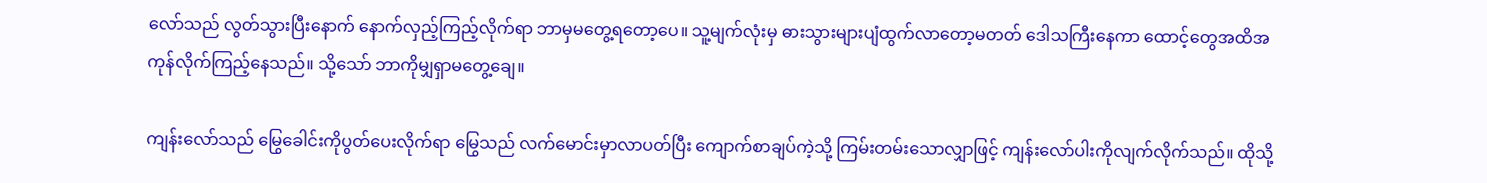လော်သည် လွတ်သွားပြီးနောက် နောက်လှည့်ကြည့်လိုက်ရာ ဘာမှမတွေ့ရတော့ပေ။ သူ့မျက်လုံးမှ ဓားသွားများပျံထွက်လာတော့မတတ် ဒေါသကြီးနေကာ ထောင့်တွေအထိအကုန်လိုက်ကြည့်နေသည်။ သို့သော် ဘာကိုမျှရှာမတွေ့ချေ။

ကျန်းလော်သည် မြွေခေါင်းကိုပွတ်ပေးလိုက်ရာ မြွေသည် လက်မောင်းမှာလာပတ်ပြီး ကျောက်စာချပ်ကဲ့သို့ ကြမ်းတမ်းသောလျှာဖြင့် ကျန်းလော်ပါးကိုလျက်လိုက်သည်။ ထိုသို့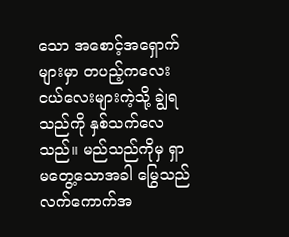သော အစောင့်အရှောက်များမှာ တပည့်ကလေးငယ်လေးများကဲ့သို့ ချွဲရသည်ကို နှစ်သက်လေသည်။ မည်သည်ကိုမှ ရှာမတွေ့သောအခါ မြွေသည် လက်ကောက်အ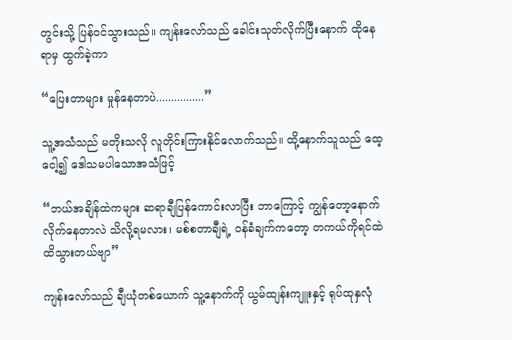တွင်းသို့ ပြန်ဝင်သွားသည်။ ကျန်းလော်သည် ခေါင်းသုတ်လိုက်ပြီးနောက် ထိုနေရာမှ ထွက်ခဲ့ကာ

“ပြေးတာများ မှုန်နေတာပဲ................”

သူ့အသံသည် မတိုးသလို လူတိုင်းကြားနိုင်လောက်သည်။ ထို့နောက်သူသည် ထေ့ငေါ့၍ ဒေါသမပါသောအသံဖြင့်

“ဘယ်အချိန်ထဲကများ ဆရာချီပြန်ကောင်းလာပြီး ဘာကြောင့် ကျွန်တော့နောက်လိုက်နေတာလဲ သိလို့ရမလား၊ မစ်စတာချီရဲ့ ဝန်ခံချက်ကတော့ တကယ်ကိုရင်ထဲထိသွားတယ်ဗျာ”

ကျန်းလော်သည် ချီယုံတစ်ယောက် သူ့နောက်ကို ယွမ်ထျန်းကျူးနှင့် ရုပ်ထုနှလုံ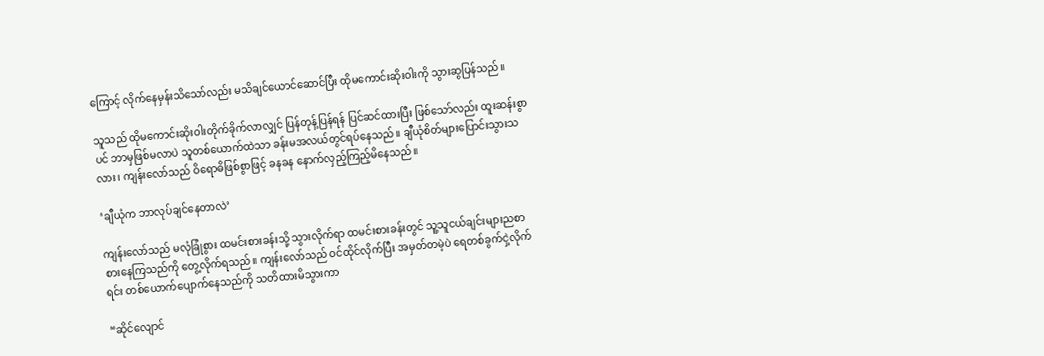ကြောင့် လိုက်နေမှန်းသိသော်လည်း မသိချင်ယောင်ဆောင်ပြီး ထိုမကောင်းဆိုးဝါးကို သွားဆွပြန်သည်။

သူသည် ထိုမကောင်းဆိုးဝါးတိုက်ခိုက်လာလျှင် ပြန်တုန့်ပြန်ရန် ပြင်ဆင်ထားပြီး ဖြစ်သော်လည်း ထူးဆန်းစွာပင် ဘာမှဖြစ်မလာပဲ သူတစ်ယောက်ထဲသာ ခန်းမအလယ်တွင်ရပ်နေသည်။ ချီယုံစိတ်များပြောင်းသွားသလား၊ ကျန်းလော်သည် ဝိရောဓိဖြစ်စွာဖြင့် ခနခန နောက်လှည့်ကြည့်မိနေသည်။

‘ချီယုံက ဘာလုပ်ချင်နေတာလဲ’

ကျန်းလော်သည် မလုံခြုံစွား ထမင်းစားခန်းသို့ သွားလိုက်ရာ ထမင်းစားခန်းတွင် သူ့သူငယ်ချင်းများညစာစားနေကြသည်ကို တွေ့လိုက်ရသည်။ ကျန်းလော်သည် ဝင်ထိုင်လိုက်ပြီး အမှတ်တမဲ့ပဲ ရေတစ်ခွက်ငှဲ့လိုက်ရင်း တစ်ယောက်ပျောက်နေသည်ကို သတိထားမိသွားကာ

“ဆိုင်လျောင်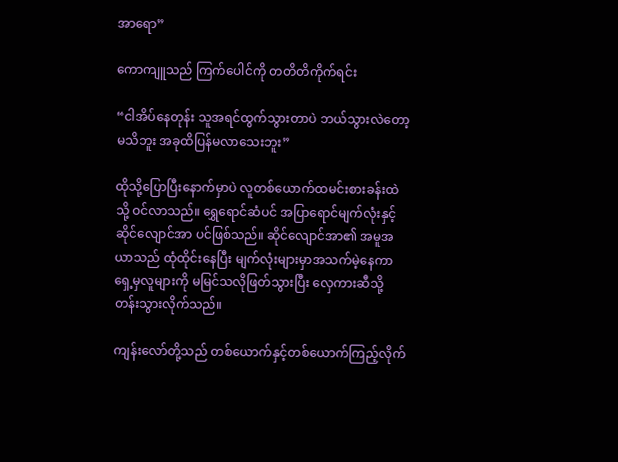အာရော”

ကောကျူသည် ကြက်ပေါင်ကို တတိတိကိုက်ရင်း

“ငါအိပ်နေတုန်း သူအရင်ထွက်သွားတာပဲ ဘယ်သွားလဲတော့မသိဘူး အခုထိပြန်မလာသေးဘူး”

ထိုသို့ပြောပြီးနောက်မှာပဲ လူတစ်ယောက်ထမင်းစားခန်းထဲသို့ ဝင်လာသည်။ ရွှေရောင်ဆံပင် အပြာရောင်မျက်လုံးနှင့် ဆိုင်လျောင်အာ ပင်ဖြစ်သည်။ ဆိုင်လျောင်အာ၏ အမူအယာသည် ထုံထိုင်းနေပြီး မျက်လုံးများမှာအသက်မဲ့နေကာ ရှေ့မှလူများကို မမြင်သလိုဖြတ်သွားပြီး လှေကားဆီသို့ တန်းသွားလိုက်သည်။

ကျန်းလော်တို့သည် တစ်ယောက်နှင့်တစ်ယောက်ကြည့်လိုက်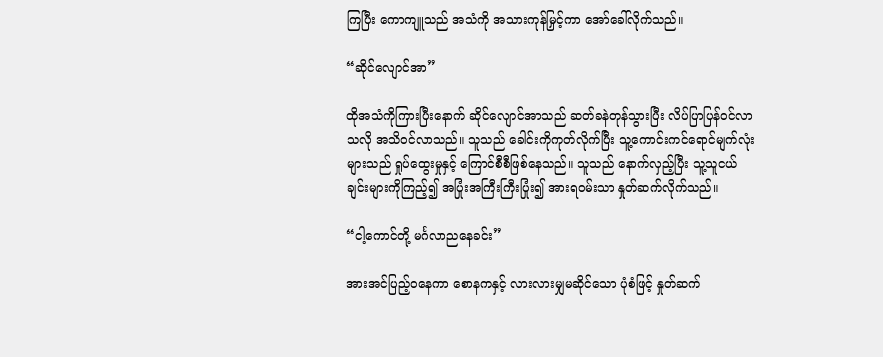ကြပြီး ကောကျူသည် အသံကို အသားကုန်မြှင့်ကာ အော်ခေါ်လိုက်သည်။

“ဆိုင်လျောင်အာ”

ထိုအသံကိုကြားပြီးနောက် ဆိုင်လျောင်အာသည် ဆတ်ခနဲတုန်သွားပြီး လိပ်ပြာပြန်ဝင်လာသလို အသိဝင်လာသည်။ သူသည် ခေါင်းကိုကုတ်လိုက်ပြီး သူ့ကောင်းကင်ရောင်မျက်လုံးများသည် ရှုပ်ထွေးမှုနှင့် ကြောင်စီစီဖြစ်နေသည်။ သူသည် နောက်လှည့်ပြီး သူ့သူငယ်ချင်းများကိုကြည့်၍ အပြုံးအကြီးကြီးပြုံး၍ အားရဝမ်းသာ နှုတ်ဆက်လိုက်သည်။

“ငါ့ကောင်တို့ မင်္ဂလာညနေခင်း”

အားအင်ပြည့်ဝနေကာ စောနကနှင့် လားလားမျှမဆိုင်သော ပုံစံဖြင့် နှုတ်ဆက်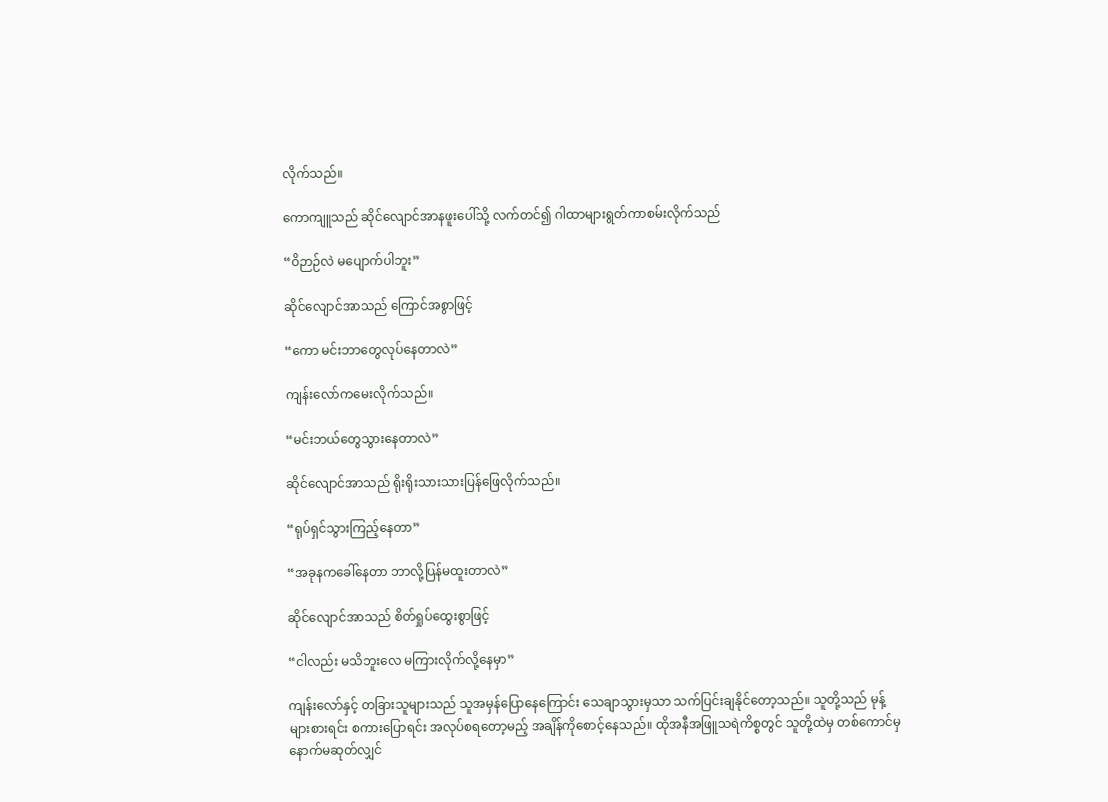လိုက်သည်။

ကောကျူသည် ဆိုင်လျောင်အာနဖူးပေါ်သို့ လက်တင်၍ ဂါထာများရွတ်ကာစမ်းလိုက်သည်

“ဝိဉာဉ်လဲ မပျောက်ပါဘူး”

ဆိုင်လျောင်အာသည် ကြောင်အစွာဖြင့်

“ကော မင်းဘာတွေလုပ်နေတာလဲ”

ကျန်းလော်ကမေးလိုက်သည်။

“မင်းဘယ်တွေသွားနေတာလဲ”

ဆိုင်လျောင်အာသည် ရိုးရိုးသားသားပြန်ဖြေလိုက်သည်။

“ရုပ်ရှင်သွားကြည့်နေတာ”

“အခုနကခေါ်နေတာ ဘာလို့ပြန်မထူးတာလဲ”

ဆိုင်လျောင်အာသည် စိတ်ရှုပ်ထွေးစွာဖြင့်

“ငါလည်း မသိဘူးလေ မကြားလိုက်လို့နေမှာ”

ကျန်းလော်နှင့် တခြားသူများသည် သူအမှန်ပြောနေကြောင်း သေချာသွားမှသာ သက်ပြင်းချနိုင်တော့သည်။ သူတို့သည် မုန့်များစားရင်း စကားပြောရင်း အလုပ်စရတော့မည့် အချိန်ကိုစောင့်နေသည်။ ထိုအနီအဖြူသရဲကိစ္စတွင် သူတို့ထဲမှ တစ်ကောင်မှနောက်မဆုတ်လျှင်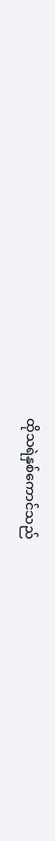ထိုသရဲနှစ်ကောင်သည်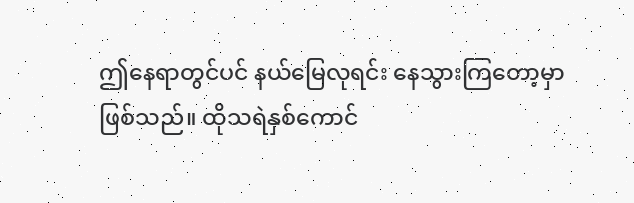ဤနေရာတွင်ပင် နယ်မြေလုရင်း နေသွားကြတော့မှာ ဖြစ်သည်။ ထိုသရဲနှစ်ကောင်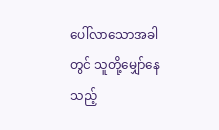ပေါ်လာသောအခါတွင် သူတို့မျှော်နေသည့်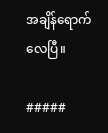အချိန်ရောက်လေပြီ။

#####